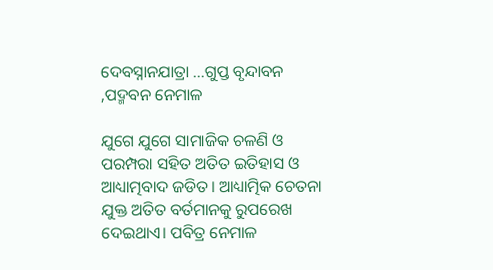ଦେବସ୍ନାନଯାତ୍ରା …ଗୁପ୍ତ ବୃନ୍ଦାବନ ,ପଦ୍ମବନ ନେମାଳ

ଯୁଗେ ଯୁଗେ ସାମାଜିକ ଚଳଣି ଓ ପରମ୍ପରା ସହିତ ଅତିତ ଇତିହାସ ଓ ଆଧ୍ୟାତ୍ମବାଦ ଜଡିତ। ଆଧ୍ୟାତ୍ମିକ ଚେତନା ଯୁକ୍ତ ଅତିତ ବର୍ତମାନକୁ ରୁପରେଖ ଦେଇଥାଏ। ପବିତ୍ର ନେମାଳ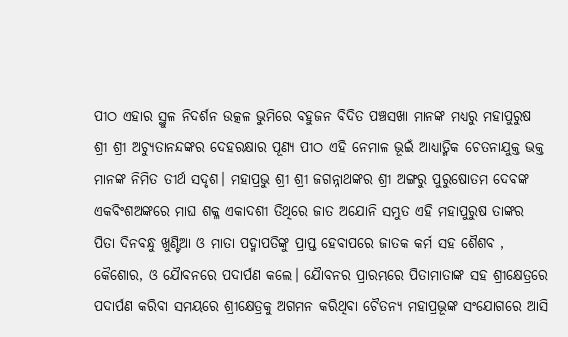ପୀଠ ଏହାର ସ୍ଥୁଳ ନିଦର୍ଶନ ଉତ୍କଳ ଭୁମିରେ ବହୁଜନ ବିଦିତ ପଞ୍ଚସଖା ମାନଙ୍କ ମଧ୍ୟରୁ ମହାପୁରୁଷ ଶ୍ରୀ ଶ୍ରୀ ଅଚ୍ୟୁତାନନ୍ଦଙ୍କର ଦେହରକ୍ଷାର ପୂଣ୍ୟ ପୀଠ ଏହି ନେମାଳ ଭୂଇଁ ଆଧ୍ୟାତ୍ମିକ ଚେତନାଯୁକ୍ତ ଭକ୍ତ ମାନଙ୍କ ନିମିତ ତୀର୍ଥ ସଦୃଶ। ମହାପ୍ରଭୁ ଶ୍ରୀ ଶ୍ରୀ ଜଗନ୍ନାଥଙ୍କର ଶ୍ରୀ ଅଙ୍ଗରୁ ପୁରୁଷୋତମ ଦେବଙ୍କ ଏକବିଂଶଅଙ୍କରେ ମାଘ ଶକ୍ଳ ଏକାଦଶୀ ତିଥିରେ ଜାତ ଅଯୋନି ସମ୍ଭୁତ ଏହି ମହାପୁରୁଷ ତାଙ୍କର ପିତା ଦିନବନ୍ଧୁ ଖୁଣ୍ଟିଆ ଓ ମାତା ପଦ୍ମାପତିଙ୍କୁ ପ୍ରାପ୍ତ ହେବାପରେ ଜାତକ କର୍ମ ସହ ଶୈଶବ , କୈଶୋର, ଓ ଯୈାବନରେ ପଦାର୍ପଣ କଲେ। ଯୈାବନର ପ୍ରାରମ୍ଭରେ ପିତାମାତାଙ୍କ ସହ ଶ୍ରୀକ୍ଷେତ୍ରରେ ପଦାର୍ପଣ କରିବା ସମୟରେ ଶ୍ରୀକ୍ଷେତ୍ରକୁ ଅଗମନ କରିଥିବା ଚୈତନ୍ୟ ମହାପ୍ରଭୂଙ୍କ ସଂଯୋଗରେ ଆସି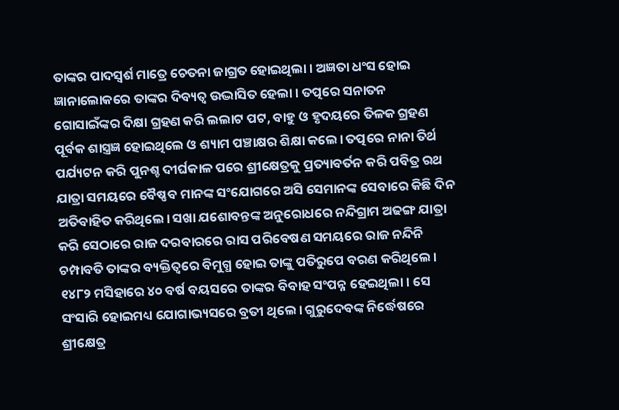ତାଙ୍କର ପାଦସ୍ୱର୍ଶ ମାତ୍ରେ ଚେତନା ଜାଗ୍ରତ ହୋଇଥିଲା। ଅଜ୍ଞତା ଧଂସ ହୋଇ ଜ୍ଞାନାଲୋକରେ ତାଙ୍କର ଦିବ୍ୟତ୍ୱ ଉଦ୍ଭାସିତ ହେଲା। ତତ୍ପରେ ସନାତନ ଗୋସାଇଁଙ୍କର ଦିକ୍ଷା ଗ୍ରହଣ କରି ଲଲାଟ ପଟ, ବାହୁ ଓ ହୃଦୟରେ ତିଳକ ଗ୍ରହଣ ପୂର୍ବକ ଶାସ୍ତ୍ରଜ୍ଞ ହୋଇଥିଲେ ଓ ଶ୍ୟାମ ପଞ୍ଚାକ୍ଷର ଶିକ୍ଷା କଲେ। ତତ୍ପରେ ନାନା ତିର୍ଥ ପର୍ଯ୍ୟଟନ କରି ପୁନଶ୍ଚ ଦୀର୍ଘକାଳ ପରେ ଶ୍ରୀକ୍ଷେତ୍ରକୁ ପ୍ରତ୍ୟାବର୍ତନ କରି ପବିତ୍ର ରଥ ଯାତ୍ରା ସମୟରେ ବୈଷ୍ଣବ ମାନଙ୍କ ସଂଯୋଗରେ ଅସି ସେମାନଙ୍କ ସେବାରେ କିଛି ଦିନ ଅତିବାହିତ କରିଥିଲେ। ସଖା ଯଶୋବନ୍ତଙ୍କ ଅନୁରୋଧରେ ନନ୍ଦିଗ୍ରାମ ଅଢଙ୍ଗ ଯାତ୍ରା କରି ସେଠାରେ ରାଜ ଦରବାରରେ ରାସ ପରିବେଷଣ ସମୟରେ ରାଜ ନନ୍ଦିନି ଚମ୍ପାବତି ତାଙ୍କର ବ୍ୟକ୍ତିତ୍ୱରେ ବିମୁଗ୍ଧ ହୋଇ ତାଙ୍କୁ ପତିରୁପେ ବରଣ କରିଥିଲେ। ୧୪୮୨ ମସିହାରେ ୪୦ ବର୍ଷ ବୟସରେ ତାଙ୍କର ବିବାହ ସଂପନ୍ନ ହେଇଥିଲା। ସେ ସଂସାରି ହୋଇମଧ୍ୟ ଯୋଗାଭ୍ୟସରେ ବ୍ରତୀ ଥିଲେ। ଗୁରୁଦେବଙ୍କ ନିର୍ଦ୍ଧେଷରେ ଶ୍ରୀକ୍ଷେତ୍ର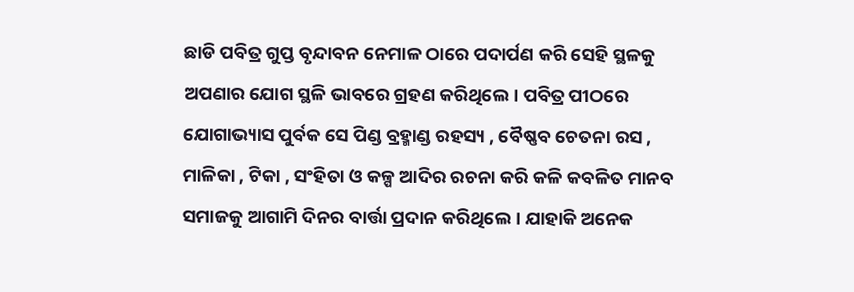ଛାଡି ପବିତ୍ର ଗୁପ୍ତ ବୃନ୍ଦାବନ ନେମାଳ ଠାରେ ପଦାର୍ପଣ କରି ସେହି ସ୍ଥଳକୁ ଅପଣାର ଯୋଗ ସ୍ଥଳି ଭାବରେ ଗ୍ରହଣ କରିଥିଲେ। ପବିତ୍ର ପୀଠରେ ଯୋଗାଭ୍ୟାସ ପୁର୍ବକ ସେ ପିଣ୍ଡ ବ୍ରହ୍ମାଣ୍ଡ ରହସ୍ୟ , ବୈଷ୍ଣବ ଚେତନା ରସ , ମାଳିକା , ଟିକା , ସଂହିତା ଓ କଳ୍ପ ଆଦିର ରଚନା କରି କଳି କବଳିତ ମାନବ ସମାଜକୁ ଆଗାମି ଦିନର ବାର୍ତ୍ତା ପ୍ରଦାନ କରିଥିଲେ। ଯାହାକି ଅନେକ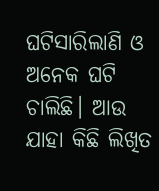ଘଟିସାରିଲାଣି ଓ ଅନେକ ଘଟି ଚାଲିଛି। ଆଉ ଯାହା କିଛି ଲିଖିତ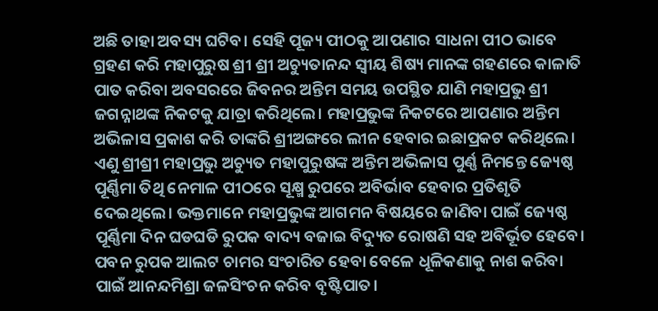ଅଛି ତାହା ଅବସ୍ୟ ଘଟିବ। ସେହି ପୂଜ୍ୟ ପୀଠକୁ ଆପଣାର ସାଧନା ପୀଠ ଭାବେ ଗ୍ରହଣ କରି ମହାପୁରୁଷ ଶ୍ରୀ ଶ୍ରୀ ଅଚ୍ୟୁତାନନ୍ଦ ସ୍ୱୀୟ ଶିଷ୍ୟ ମାନଙ୍କ ଗହଣରେ କାଳାତି ପାତ କରିବା ଅବସରରେ ଜିବନର ଅନ୍ତିମ ସମୟ ଉପସ୍ଥିତ ଯାଣି ମହାପ୍ରଭୁ ଶ୍ରୀ ଜଗନ୍ନାଥଙ୍କ ନିକଟକୁ ଯାତ୍ରା କରିଥିଲେ। ମହାପ୍ରଭୁଙ୍କ ନିକଟରେ ଆପଣାର ଅନ୍ତିମ ଅଭିଳାସ ପ୍ରକାଶ କରି ତାଙ୍କରି ଶ୍ରୀଅଙ୍ଗରେ ଲୀନ ହେବାର ଇଛାପ୍ରକଟ କରିଥିଲେ। ଏଣୁ ଶ୍ରୀଶ୍ରୀ ମହାପ୍ରଭୁ ଅଚ୍ୟୁତ ମହାପୁରୁଷଙ୍କ ଅନ୍ତିମ ଅଭିଳାସ ପୁର୍ଣ୍ଣ ନିମନ୍ତେ ଜ୍ୟେଷ୍ଠ ପୂର୍ଣ୍ଣିମା ତିଥି ନେମାଳ ପୀଠରେ ସୂକ୍ଷ୍ମ ରୁପରେ ଅବିର୍ଭାବ ହେବାର ପ୍ରତିଶୃତି ଦେଇଥିଲେ। ଭକ୍ତମାନେ ମହାପ୍ରଭୁଙ୍କ ଆଗମନ ବିଷୟରେ ଜାଣିବା ପାଇଁ ଜ୍ୟେଷ୍ଠ ପୂର୍ଣ୍ଣିମା ଦିନ ଘଡଘଡି ରୁପକ ବାଦ୍ୟ ବଜାଇ ବିଦ୍ୟୁତ ରୋଷଣି ସହ ଅବିର୍ଭୂତ ହେବେ। ପବନ ରୁପକ ଆଲଟ ଚାମର ସଂଚାରିତ ହେବା ବେଳେ ଧୂଳିକଣାକୁ ନାଶ କରିବା ପାଇଁ ଆନନ୍ଦମିଶ୍ରା ଜଳସିଂଚନ କରିବ ବୃଷ୍ଟିପାତ।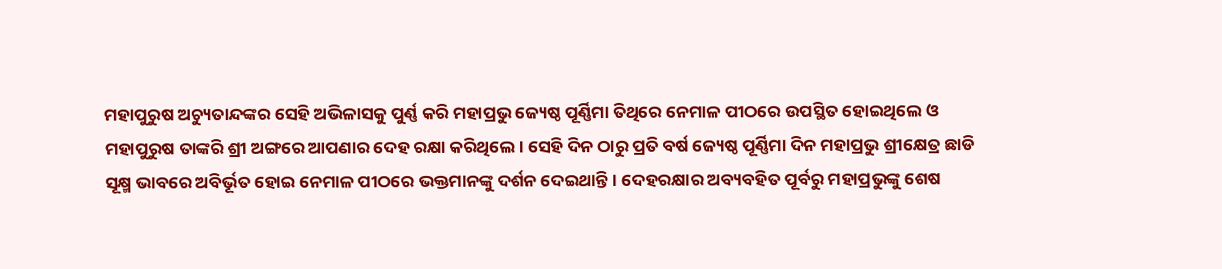ମହାପୁରୁଷ ଅଚ୍ୟୁତାନ୍ଦଙ୍କର ସେହି ଅଭିଳାସକୁ ପୁର୍ଣ୍ଣ କରି ମହାପ୍ରଭୁ ଜ୍ୟେଷ୍ଠ ପୂର୍ଣ୍ଣିମା ତିଥିରେ ନେମାଳ ପୀଠରେ ଉପସ୍ଥିତ ହୋଇଥିଲେ ଓ ମହାପୁରୁଷ ତାଙ୍କରି ଶ୍ରୀ ଅଙ୍ଗରେ ଆପଣାର ଦେହ ରକ୍ଷା କରିଥିଲେ। ସେହି ଦିନ ଠାରୁ ପ୍ରତି ବର୍ଷ ଜ୍ୟେଷ୍ଠ ପୂର୍ଣ୍ଣିମା ଦିନ ମହାପ୍ରଭୁ ଶ୍ରୀକ୍ଷେତ୍ର ଛାଡି ସୂକ୍ଷ୍ମ ଭାବରେ ଅବିର୍ଭୂତ ହୋଇ ନେମାଳ ପୀଠରେ ଭକ୍ତମାନଙ୍କୁ ଦର୍ଶନ ଦେଇଥାନ୍ତି। ଦେହରକ୍ଷାର ଅବ୍ୟବହିତ ପୂର୍ବରୁ ମହାପ୍ରଭୁଙ୍କୁ ଶେଷ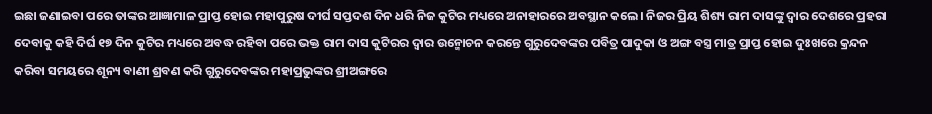ଇଛା ଜଣାଇବା ପରେ ତାଙ୍କର ଆଜ୍ଞାମାଳ ପ୍ରାପ୍ତ ହୋଇ ମହାପୁରୁଷ ଦୀର୍ଘ ସପ୍ତଦଶ ଦିନ ଧରି ନିଜ କୁଟିର ମଧ୍ୟରେ ଅନାହାରରେ ଅବସ୍ଥାନ କଲେ। ନିଜର ପ୍ରିୟ ଶିଶ୍ୟ ରାମ ଦାସଙ୍କୁ ଦ୍ୱାର ଦେଶରେ ପ୍ରହରା ଦେବାକୁ କହି ଦିର୍ଘ ୧୭ ଦିନ କୁଟିର ମଧ୍ୟରେ ଅବଦ୍ଧ ରହିବା ପରେ ଭକ୍ତ ରାମ ଦାସ କୁଟିରର ଦ୍ୱାର ଉନ୍ମୋଚନ କରନ୍ତେ ଗୁରୁଦେବଙ୍କର ପବିତ୍ର ପାଦୁକା ଓ ଅଙ୍ଗ ବସ୍ତ୍ର ମାତ୍ର ପ୍ରାପ୍ତ ହୋଇ ଦୁଃଖରେ କ୍ରନ୍ଦନ କରିବା ସମୟରେ ଶୂନ୍ୟ ବାଣୀ ଶ୍ରବଣ କରି ଗୁରୁଦେବଙ୍କର ମହାପ୍ରଭୁଙ୍କର ଶ୍ରୀଅଙ୍ଗରେ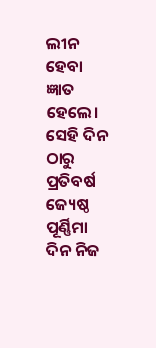ଲୀନ ହେବା ଜ୍ଞାତ ହେଲେ। ସେହି ଦିନ ଠାରୁ ପ୍ରତିବର୍ଷ ଜ୍ୟେଷ୍ଠ ପୂର୍ଣ୍ଣିମା ଦିନ ନିଜ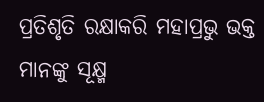ପ୍ରତିଶୃତି ରକ୍ଷାକରି ମହାପ୍ରଭୁ ଭକ୍ତ ମାନଙ୍କୁ ସୂକ୍ଷ୍ମ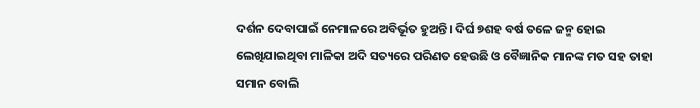ଦର୍ଶନ ଦେବାପାଇଁ ନେମାଳରେ ଅବିର୍ଭୂତ ହୁଅନ୍ତି। ଦିର୍ଘ ୭ଶହ ବର୍ଷ ତଳେ ଜନ୍ମ ହୋଇ ଲେଖିଯାଇଥିବା ମାଳିକା ଅଦି ସତ୍ୟରେ ପରିଣତ ହେଉଛି ଓ ବୈଜ୍ଞାନିକ ମାନଙ୍କ ମତ ସହ ତାହା ସମାନ ବୋଲି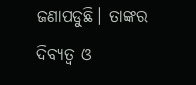ଜଣାପଡୁଛି। ତାଙ୍କର ଦିବ୍ୟତ୍ୱ ଓ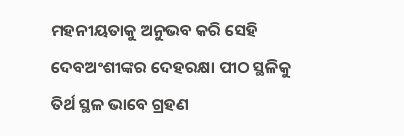ମହନୀୟତାକୁ ଅନୁଭବ କରି ସେହି ଦେବଅଂଶୀଙ୍କର ଦେହରକ୍ଷା ପୀଠ ସ୍ଥଳିକୁ ତିର୍ଥ ସ୍ଥଳ ଭାବେ ଗ୍ରହଣ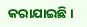କରାଯାଇଛି।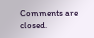Comments are closed.